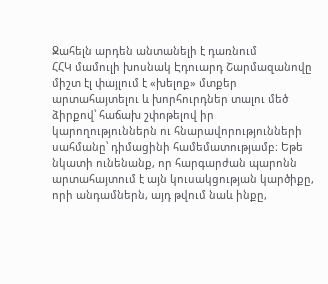Ջահելն արդեն անտանելի է դառնում
ՀՀԿ մամուլի խոսնակ Էդուարդ Շարմազանովը միշտ էլ փայլում է «խելոք» մտքեր արտահայտելու և խորհուրդներ տալու մեծ ձիրքով՝ հաճախ շփոթելով իր կարողություններն ու հնարավորությունների սահմանը՝ դիմացինի համեմատությամբ։ Եթե նկատի ունենանք, որ հարգարժան պարոնն արտահայտում է այն կուսակցության կարծիքը, որի անդամներն, այդ թվում նաև ինքը,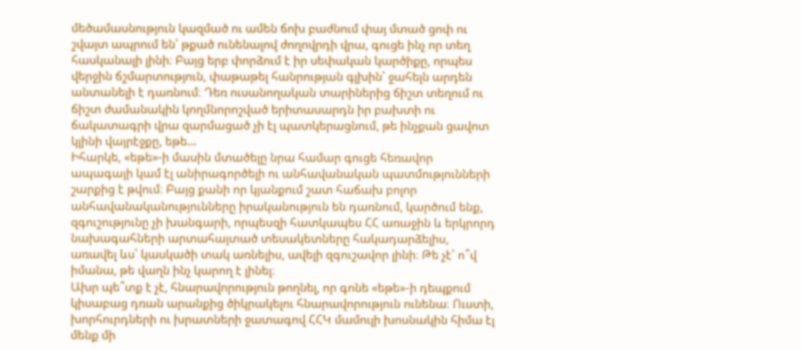մեծամասնություն կազմած ու ամեն ճոխ բաժնում փայ մտած ցոփ ու շվայտ ապրում են՝ թքած ունենալով ժողովրդի վրա, գուցե ինչ որ տեղ հասկանալի լինի։ Բայց երբ փորձում է իր սեփական կարծիքը, որպես վերջին ճշմարտություն, փաթաթել հանրության գլխին՝ ջահելն արդեն անտանելի է դառնում։ Դեռ ուսանողական տարիներից ճիշտ տեղում ու ճիշտ ժամանակին կողմնորոշված երիտասարդն իր բախտի ու ճակատագրի վրա զարմացած չի էլ պատկերացնում, թե ինչքան ցավոտ կլինի վայրէջքը, եթե…
Իհարկե, «եթե»-ի մասին մտածելը նրա համար գուցե հեռավոր ապագայի կամ էլ անիրագործելի ու անհավանական պատմությունների շարքից է թվում։ Բայց քանի որ կյանքում շատ հաճախ բոլոր անհավանականությունները իրականություն են դառնում, կարծում ենք, զգուշությունը չի խանգարի, որպեսզի հատկապես ՀՀ առաջին և երկրորդ նախագահների արտահայտած տեսակետները հակադարձելիս, առավել ևս՝ կասկածի տակ առնելիս, ավելի զգուշավոր լինի։ Թե չէ՝ ո՞վ իմանա, թե վաղն ինչ կարող է լինել։
Ախր պե՞տք է չէ, հնարավորություն թողնել, որ գոնե «եթե»-ի դեպքում կիսաբաց դռան արանքից ծիկրակելու հնարավորություն ունենա։ Ուստի, խորհուրդների ու խրատների ջատագով ՀՀԿ մամուլի խոսնակին հիմա էլ մենք մի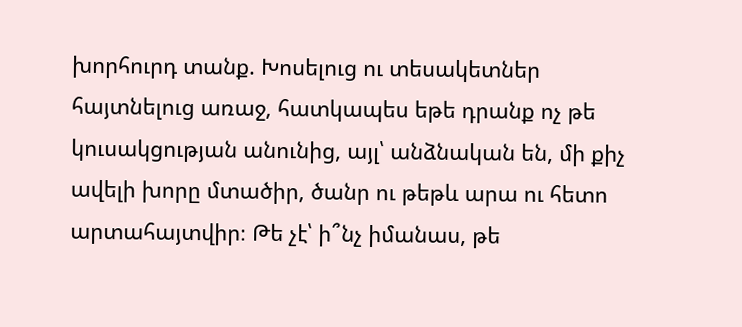խորհուրդ տանք. Խոսելուց ու տեսակետներ հայտնելուց առաջ, հատկապես եթե դրանք ոչ թե կուսակցության անունից, այլ՝ անձնական են, մի քիչ ավելի խորը մտածիր, ծանր ու թեթև արա ու հետո արտահայտվիր։ Թե չէ՝ ի՞նչ իմանաս, թե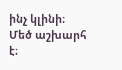ինչ կլինի։
Մեծ աշխարհ է։